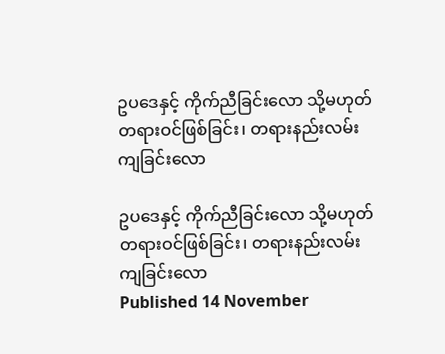ဥပဒေနှင့် ကိုက်ညီခြင်းလော သို့မဟုတ် တရားဝင်ဖြစ်ခြင်း၊ တရားနည်းလမ်းကျခြင်းလော

ဥပဒေနှင့် ကိုက်ညီခြင်းလော သို့မဟုတ် တရားဝင်ဖြစ်ခြင်း၊ တရားနည်းလမ်းကျခြင်းလော
Published 14 November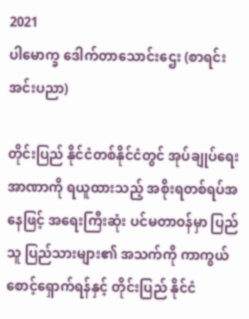2021
ပါမောက္ခ ဒေါက်တာသောင်းဌေး (စာရင်းအင်းပညာ)

တိုင်းပြည် နိုင်ငံတစ်နိုင်ငံတွင် အုပ်ချုပ်ရေးအာဏာကို ရယူထားသည့် အစိုးရတစ်ရပ်အနေဖြင့် အရေးကြီးဆုံး ပင်မတာဝန်မှာ ပြည်သူ ပြည်သားများ၏ အသက်ကို ကာကွယ်စောင့်ရှောက်ရန်နှင့် တိုင်းပြည် နိုင်ငံ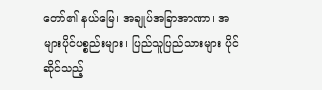တော်၏ နယ်မြေ၊ အချုပ်အခြာအာဏာ၊ အများပိုင်ပစ္စည်းများ၊ ပြည်သူပြည်သားများ ပိုင်ဆိုင်သည့်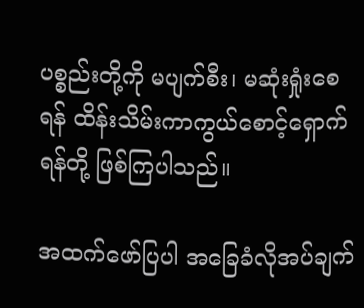ပစ္စည်းတို့ကို မပျက်စီး၊ မဆုံးရှုံးစေရန် ထိန်းသိမ်းကာကွယ်စောင့်ရှောက်ရန်တို့ ဖြစ်ကြပါသည်။

အထက်ဖော်ပြပါ အခြေခံလိုအပ်ချက်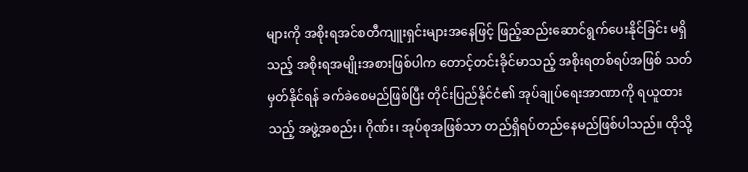များကို အစိုးရအင်စတီကျူးရှင်းများအနေဖြင့် ဖြည့်ဆည်းဆောင်ရွက်ပေးနိုင်ခြင်း မရှိသည့် အစိုးရအမျိုးအစားဖြစ်ပါက တောင့်တင်းခိုင်မာသည့် အစိုးရတစ်ရပ်အဖြစ် သတ်မှတ်နိုင်ရန် ခက်ခဲစေမည်ဖြစ်ပြီး တိုင်းပြည်နိုင်ငံ၏ အုပ်ချုပ်ရေးအာဏာကို ရယူထားသည့် အဖွဲ့အစည်း၊ ဂိုဏ်း၊ အုပ်စုအဖြစ်သာ တည်ရှိရပ်တည်နေမည်ဖြစ်ပါသည်။ ထိုသို့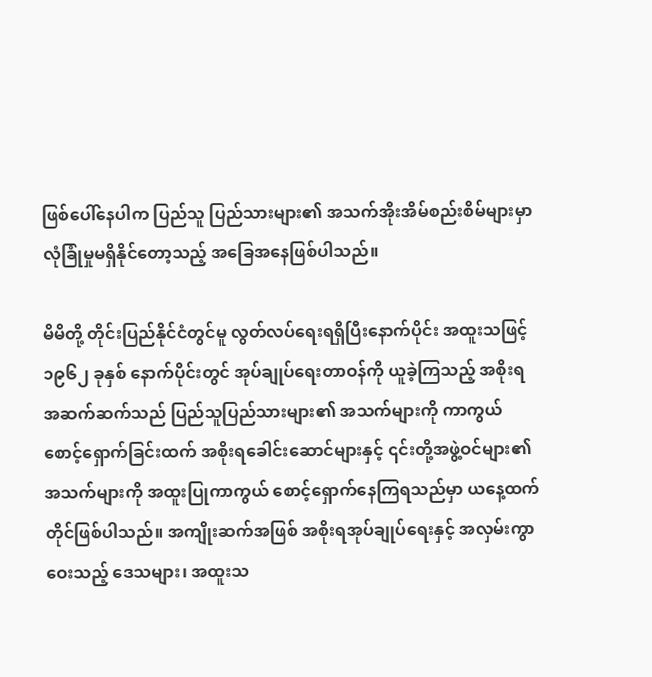ဖြစ်ပေါ်နေပါက ပြည်သူ ပြည်သားများ၏ အသက်အိုးအိမ်စည်းစိမ်များမှာ လုံခြုံမှုမရှိနိုင်တော့သည့် အခြေအနေဖြစ်ပါသည်။

မိမိတို့ တိုင်းပြည်နိုင်ငံတွင်မူ လွတ်လပ်ရေးရရှိပြီးနောက်ပိုင်း အထူးသဖြင့် ၁၉၆၂ ခုနှစ် နောက်ပိုင်းတွင် အုပ်ချုပ်ရေးတာဝန်ကို ယူခဲ့ကြသည့် အစိုးရအဆက်ဆက်သည် ပြည်သူပြည်သားများ၏ အသက်များကို ကာကွယ်စောင့်ရှောက်ခြင်းထက် အစိုးရခေါင်းဆောင်များနှင့် ၎င်းတို့အဖွဲ့ဝင်များ၏ အသက်များကို အထူးပြုကာကွယ် စောင့်ရှောက်နေကြရသည်မှာ ယနေ့ထက်တိုင်ဖြစ်ပါသည်။ အကျိုးဆက်အဖြစ် အစိုးရအုပ်ချုပ်ရေးနှင့် အလှမ်းကွာဝေးသည့် ဒေသများ၊ အထူးသ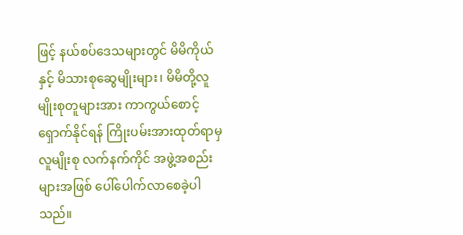ဖြင့် နယ်စပ်ဒေသများတွင် မိမိကိုယ်နှင့် မိသားစုဆွေမျိုးများ၊ မိမိတို့လူမျိုးစုတူများအား ကာကွယ်စောင့်ရှောက်နိုင်ရန် ကြိုးပမ်းအားထုတ်ရာမှ လူမျိုးစု လက်နက်ကိုင် အဖွဲ့အစည်းများအဖြစ် ပေါ်ပေါက်လာစေခဲ့ပါသည်။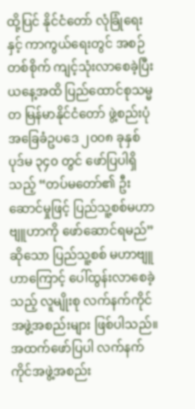ထို့ပြင် နိုင်ငံတော် လုံခြုံရေးနှင့် ကာကွယ်ရေးတွင် အစဉ်တစ်စိုက် ကျင့်သုံးလာစေခဲ့ပြီး ယနေ့အထိ ပြည်ထောင်စုသမ္မတ မြန်မာနိုင်ငံတော် ဖွဲ့စည်းပုံအခြေခံဥပဒေ ၂၀၀၈ ခုနှစ် ပုဒ်မ ၃၄၀ တွင် ဖော်ပြပါရှိသည့် “တပ်မတော်၏ ဦးဆောင်မှုဖြင့် ပြည်သူ့စစ်မဟာဗျူဟာကို ဖော်ဆောင်ရမည်” ဆိုသော ပြည်သူ့စစ် မဟာဗျူဟာကြောင့် ပေါ်ထွန်းလာစေခဲ့သည့် လူမျိုးစု လက်နက်ကိုင်အဖွဲ့အစည်းများ ဖြစ်ပါသည်။ အထက်ဖော်ပြပါ လက်နက်ကိုင်အဖွဲ့အစည်း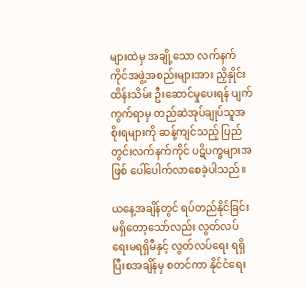များထဲမှ အချို့သော လက်နက်ကိုင်အဖွဲ့အစည်းများအား ညှိနှိုင်းထိန်းသိမ်း ဦးဆောင်မှုပေးရန် ပျက်ကွက်ရာမှ တည်ဆဲအုပ်ချုပ်သူအစိုးရများကို ဆန့်ကျင်သည့် ပြည်တွင်းလက်နက်ကိုင် ပဋိပက္ခများအဖြစ် ပေါ်ပေါက်လာစေခဲ့ပါသည်။

ယနေ့အချိန်တွင် ရပ်တည်နိုင်ခြင်း မရှိတော့သော်လည်း လွတ်လပ်ရေးမရရှိမီနှင့် လွတ်လပ်ရေး ရရှိပြီးစအချိန်မှ စတင်ကာ နိုင်ငံရေး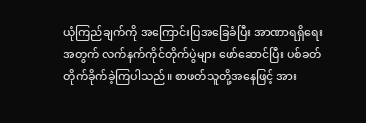ယုံကြည်ချက်ကို အကြောင်းပြအခြေခံပြီး အာဏာရရှိရေးအတွက် လက်နက်ကိုင်တိုက်ပွဲများ ဖော်ဆောင်ပြီး ပစ်ခတ်တိုက်ခိုက်ခဲ့ကြပါသည်။ စာဖတ်သူတို့အနေဖြင့် အား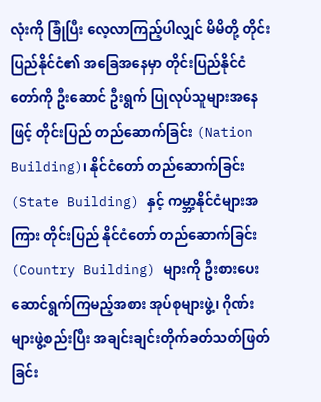လုံးကို ခြုံပြီး လေ့လာကြည့်ပါလျှင် မိမိတို့ တိုင်းပြည်နိုင်ငံ၏ အခြေအနေမှာ တိုင်းပြည်နိုင်ငံတော်ကို ဦးဆောင် ဦးရွက် ပြုလုပ်သူများအနေဖြင့် တိုင်းပြည် တည်ဆောက်ခြင်း (Nation Building)၊ နိုင်ငံတော် တည်ဆောက်ခြင်း (State Building) နှင့် ကမ္ဘာ့နိုင်ငံများအကြား တိုင်းပြည် နိုင်ငံတော် တည်ဆောက်ခြင်း (Country Building) များကို ဦးစားပေးဆောင်ရွက်ကြမည့်အစား အုပ်စုများဖွဲ့၊ ဂိုဏ်းများဖွဲ့စည်းပြီး အချင်းချင်းတိုက်ခတ်သတ်ဖြတ်ခြင်း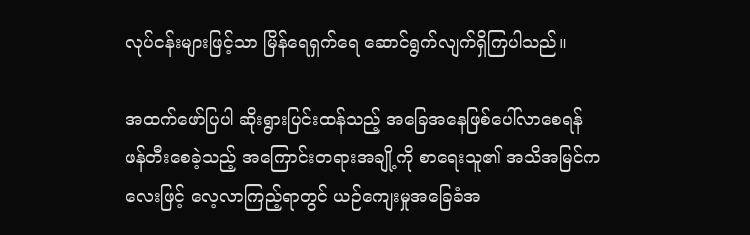လုပ်ငန်းများဖြင့်သာ မြိန်ရေရှက်ရေ ဆောင်ရွက်လျက်ရှိကြပါသည်။

အထက်ဖော်ပြပါ ဆိုးရွားပြင်းထန်သည့် အခြေအနေဖြစ်ပေါ်လာစေရန် ဖန်တီးစေခဲ့သည့် အကြောင်းတရားအချို့ကို စာရေးသူ၏ အသိအမြင်ကလေးဖြင့် လေ့လာကြည့်ရာတွင် ယဉ်ကျေးမှုအခြေခံအ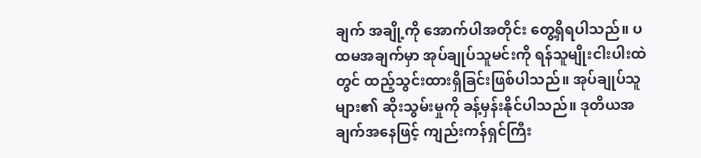ချက် အချို့ကို အောက်ပါအတိုင်း တွေ့ရှိရပါသည်။ ပထမအချက်မှာ အုပ်ချုပ်သူမင်းကို ရန်သူမျိုးငါးပါးထဲတွင် ထည့်သွင်းထားရှိခြင်းဖြစ်ပါသည်။ အုပ်ချုပ်သူများ၏ ဆိုးသွမ်းမှုကို ခန့်မှန်းနိုင်ပါသည်။ ဒုတိယအချက်အနေဖြင့် ကျည်းကန်ရှင်ကြီး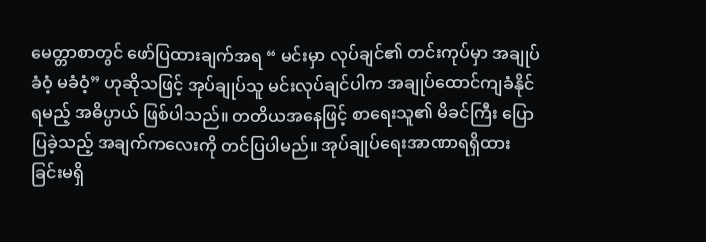မေတ္တာစာတွင် ဖော်ပြထားချက်အရ “ မင်းမှာ လုပ်ချင်၏ တင်းကုပ်မှာ အချုပ်ခံဝံ့ မခံဝံ့” ဟုဆိုသဖြင့် အုပ်ချုပ်သူ မင်းလုပ်ချင်ပါက အချုပ်ထောင်ကျခံနိုင်ရမည့် အဓိပ္ပာယ် ဖြစ်ပါသည်။ တတိယအနေဖြင့် စာရေးသူ၏ မိခင်ကြီး ပြောပြခဲ့သည့် အချက်ကလေးကို တင်ပြပါမည်။ အုပ်ချုပ်ရေးအာဏာရရှိထားခြင်းမရှိ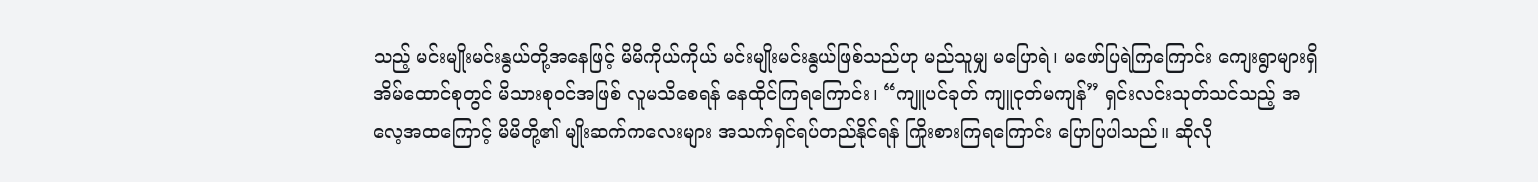သည့် မင်းမျိုးမင်းနွယ်တို့အနေဖြင့် မိမိကိုယ်ကိုယ် မင်းမျိုးမင်းနွယ်ဖြစ်သည်ဟု မည်သူမျှ မပြောရဲ၊ မဖော်ပြရဲကြကြောင်း ကျေးရွာများရှိ အိမ်ထောင်စုတွင် မိသားစုဝင်အဖြစ် လူမသိစေရန် နေထိုင်ကြရကြောင်း၊ “ကျူပင်ခုတ် ကျူငုတ်မကျန်” ရှင်းလင်းသုတ်သင်သည့် အလေ့အထကြောင့် မိမိတို့၏ မျိုးဆက်ကလေးများ အသက်ရှင်ရပ်တည်နိုင်ရန် ကြိုးစားကြရကြောင်း ပြောပြပါသည်။ ဆိုလို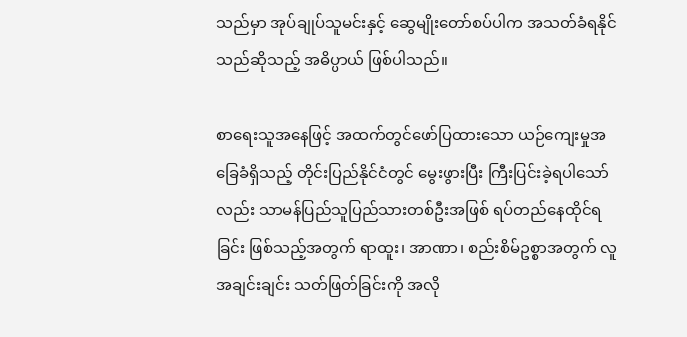သည်မှာ အုပ်ချုပ်သူမင်းနှင့် ဆွေမျိုးတော်စပ်ပါက အသတ်ခံရနိုင်သည်ဆိုသည့် အဓိပ္ပာယ် ဖြစ်ပါသည်။

စာရေးသူအနေဖြင့် အထက်တွင်ဖော်ပြထားသော ယဉ်ကျေးမှုအခြေခံရှိသည့် တိုင်းပြည်နိုင်ငံတွင် မွေးဖွားပြီး ကြီးပြင်းခဲ့ရပါသော်လည်း သာမန်ပြည်သူပြည်သားတစ်ဦးအဖြစ် ရပ်တည်နေထိုင်ရခြင်း ဖြစ်သည့်အတွက် ရာထူး၊ အာဏာ၊ စည်းစိမ်ဥစ္စာအတွက် လူအချင်းချင်း သတ်ဖြတ်ခြင်းကို အလို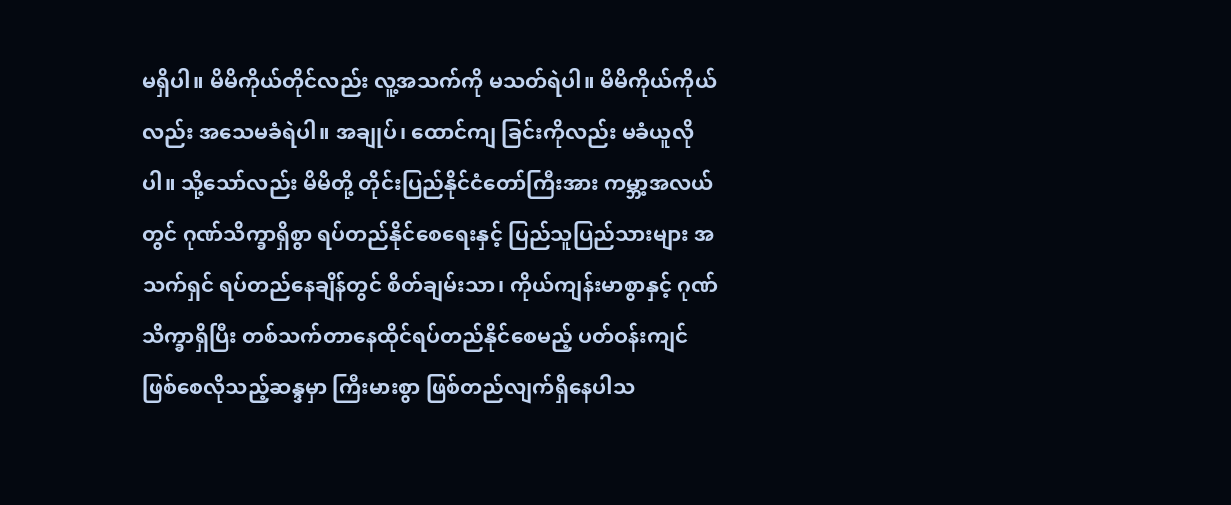မရှိပါ။ မိမိကိုယ်တိုင်လည်း လူ့အသက်ကို မသတ်ရဲပါ။ မိမိကိုယ်ကိုယ်လည်း အသေမခံရဲပါ။ အချုပ်၊ ထောင်ကျ ခြင်းကိုလည်း မခံယူလိုပါ။ သို့သော်လည်း မိမိတို့ တိုင်းပြည်နိုင်ငံတော်ကြီးအား ကမ္ဘာ့အလယ်တွင် ဂုဏ်သိက္ခာရှိစွာ ရပ်တည်နိုင်စေရေးနှင့် ပြည်သူပြည်သားများ အသက်ရှင် ရပ်တည်နေချိန်တွင် စိတ်ချမ်းသာ၊ ကိုယ်ကျန်းမာစွာနှင့် ဂုဏ်သိက္ခာရှိပြီး တစ်သက်တာနေထိုင်ရပ်တည်နိုင်စေမည့် ပတ်ဝန်းကျင်ဖြစ်စေလိုသည့်ဆန္ဒမှာ ကြီးမားစွာ ဖြစ်တည်လျက်ရှိနေပါသ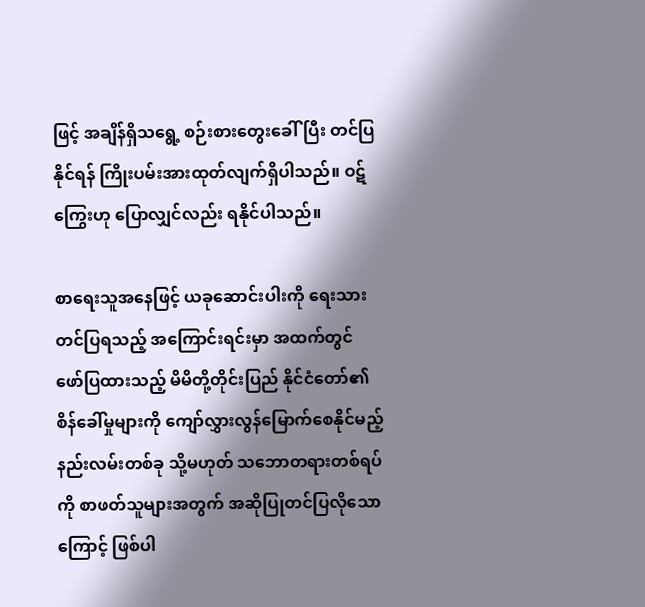ဖြင့် အချိန်ရှိသရွေ့ စဉ်းစားတွေးခေါ်ပြီး တင်ပြနိုင်ရန် ကြိုးပမ်းအားထုတ်လျက်ရှိပါသည်။ ဝဋ်ကြွေးဟု ပြောလျှင်လည်း ရနိုင်ပါသည်။

စာရေးသူအနေဖြင့် ယခုဆောင်းပါးကို ရေးသားတင်ပြရသည့် အကြောင်းရင်းမှာ အထက်တွင် ဖော်ပြထားသည့် မိမိတို့တိုင်းပြည် နိုင်ငံတော်၏ စိန်ခေါ်မှုများကို ကျော်လွှားလွန်မြောက်စေနိုင်မည့် နည်းလမ်းတစ်ခု သို့မဟုတ် သဘောတရားတစ်ရပ်ကို စာဖတ်သူများအတွက် အဆိုပြုတင်ပြလိုသောကြောင့် ဖြစ်ပါ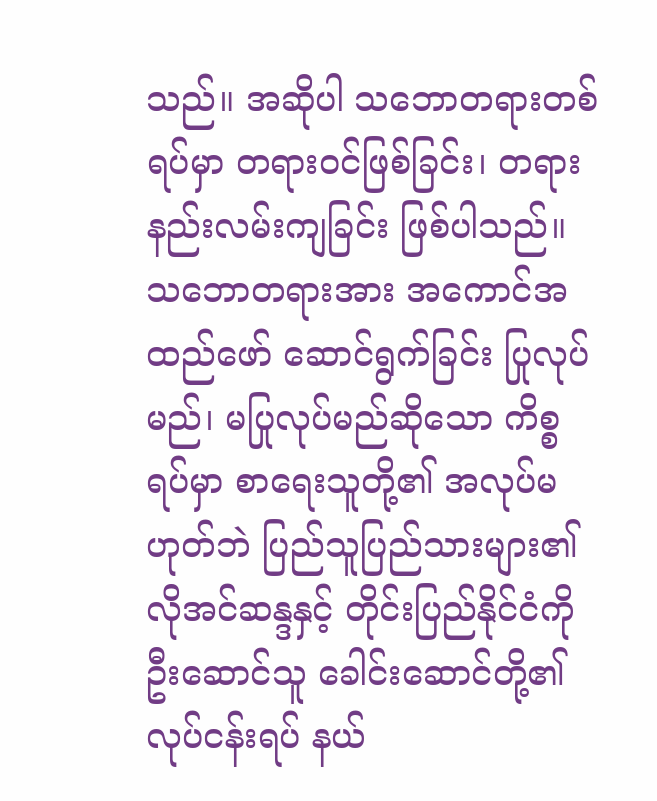သည်။ အဆိုပါ သဘောတရားတစ်ရပ်မှာ တရားဝင်ဖြစ်ခြင်း၊ တရားနည်းလမ်းကျခြင်း ဖြစ်ပါသည်။ သဘောတရားအား အကောင်အထည်ဖော် ဆောင်ရွက်ခြင်း ပြုလုပ်မည်၊ မပြုလုပ်မည်ဆိုသော ကိစ္စရပ်မှာ စာရေးသူတို့၏ အလုပ်မဟုတ်ဘဲ ပြည်သူပြည်သားများ၏ လိုအင်ဆန္ဒနှင့် တိုင်းပြည်နိုင်ငံကို ဦးဆောင်သူ ခေါင်းဆောင်တို့၏ လုပ်ငန်းရပ် နယ်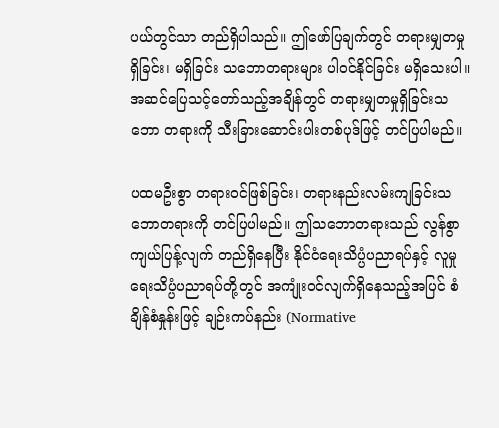ပယ်တွင်သာ တည်ရှိပါသည်။ ဤဖော်ပြချက်တွင် တရားမျှတမှုရှိခြင်း၊ မရှိခြင်း သဘောတရားများ ပါဝင်နိုင်ခြင်း မရှိသေးပါ။ အဆင်ပြေသင့်တော်သည့်အချိန်တွင် တရားမျှတမှုရှိခြင်းသဘော တရားကို သီးခြားဆောင်းပါးတစ်ပုဒ်ဖြင့် တင်ပြပါမည်။

ပထမဦးစွာ တရားဝင်ဖြစ်ခြင်း၊ တရားနည်းလမ်းကျခြင်းသဘောတရားကို တင်ပြပါမည်။ ဤသဘောတရားသည် လွန်စွာကျယ်ပြန့်လျက် တည်ရှိနေပြီး နိုင်ငံရေးသိပ္ပံပညာရပ်နှင့် လူမှုရေးသိပ္ပံပညာရပ်တို့တွင် အကျုံးဝင်လျက်ရှိနေသည့်အပြင် စံချိန်စံနှုန်းဖြင့် ချဉ်းကပ်နည်း (Normative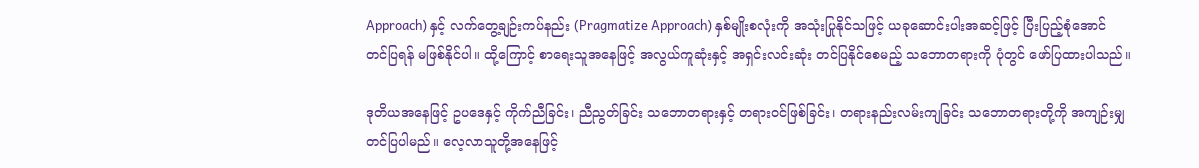Approach) နှင့် လက်တွေ့ချဉ်းကပ်နည်း (Pragmatize Approach) နှစ်မျိုးစလုံးကို အသုံးပြုနိုင်သဖြင့် ယခုဆောင်းပါးအဆင့်ဖြင့် ပြီးပြည့်စုံအောင် တင်ပြရန် မဖြစ်နိုင်ပါ။ ထို့ကြောင့် စာရေးသူအနေဖြင့် အလွယ်ကူဆုံးနှင့် အရှင်းလင်းဆုံး တင်ပြနိုင်စေမည့် သဘောတရားကို ပုံတွင် ဖော်ပြထားပါသည်။

ဒုတိယအနေဖြင့် ဥပဒေနှင့် ကိုက်ညီခြင်း၊ ညီညွတ်ခြင်း သဘောတရားနှင့် တရားဝင်ဖြစ်ခြင်း၊ တရားနည်းလမ်းကျခြင်း သဘောတရားတို့ကို အကျဉ်းမျှတင်ပြပါမည်။ လေ့လာသူတို့အနေဖြင့်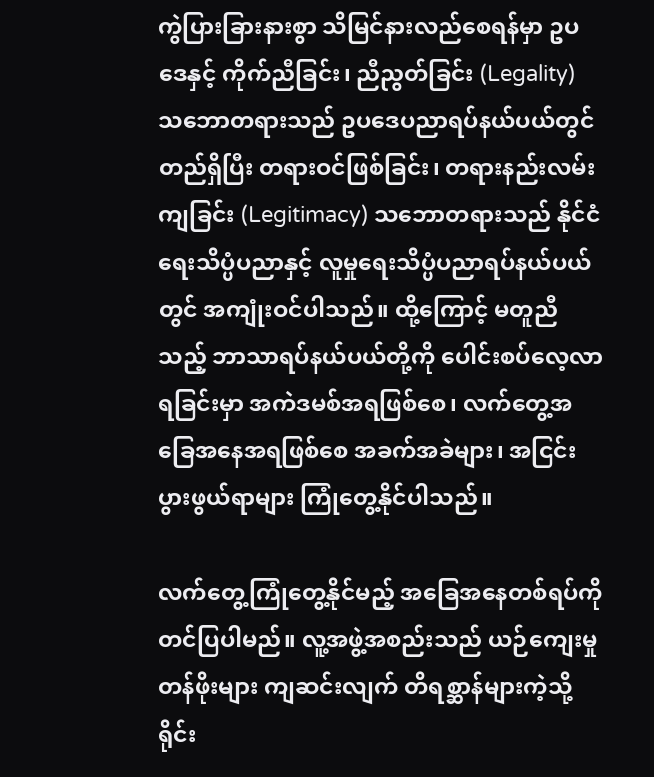ကွဲပြားခြားနားစွာ သိမြင်နားလည်စေရန်မှာ ဥပဒေနှင့် ကိုက်ညီခြင်း၊ ညီညွတ်ခြင်း (Legality) သဘောတရားသည် ဥပဒေပညာရပ်နယ်ပယ်တွင် တည်ရှိပြီး တရားဝင်ဖြစ်ခြင်း၊ တရားနည်းလမ်းကျခြင်း (Legitimacy) သဘောတရားသည် နိုင်ငံရေးသိပ္ပံပညာနှင့် လူမှုရေးသိပ္ပံပညာရပ်နယ်ပယ်တွင် အကျုံးဝင်ပါသည်။ ထို့ကြောင့် မတူညီသည့် ဘာသာရပ်နယ်ပယ်တို့ကို ပေါင်းစပ်လေ့လာရခြင်းမှာ အကဲဒမစ်အရဖြစ်စေ၊ လက်တွေ့အခြေအနေအရဖြစ်စေ အခက်အခဲများ၊ အငြင်းပွားဖွယ်ရာများ ကြုံတွေ့နိုင်ပါသည်။

လက်တွေ့ကြုံတွေ့နိုင်မည့် အခြေအနေတစ်ရပ်ကို တင်ပြပါမည်။ လူ့အဖွဲ့အစည်းသည် ယဉ်ကျေးမှုတန်ဖိုးများ ကျဆင်းလျက် တိရစ္ဆာန်များကဲ့သို့ ရိုင်း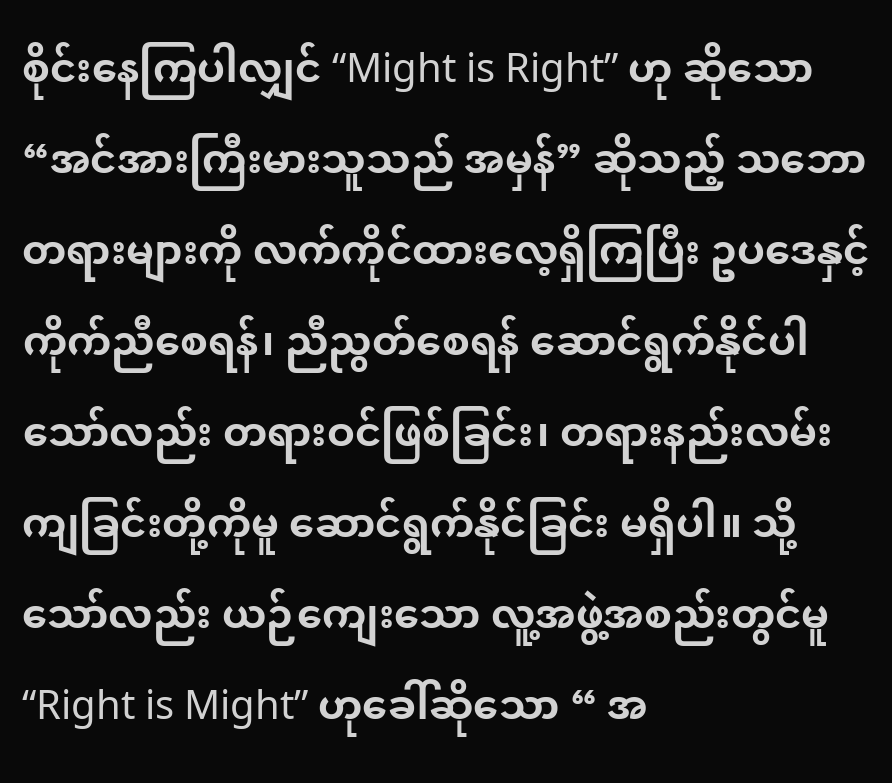စိုင်းနေကြပါလျှင် “Might is Right” ဟု ဆိုသော  “အင်အားကြီးမားသူသည် အမှန်” ဆိုသည့် သဘောတရားများကို လက်ကိုင်ထားလေ့ရှိကြပြီး ဥပဒေနှင့် ကိုက်ညီစေရန်၊ ညီညွတ်စေရန် ဆောင်ရွက်နိုင်ပါသော်လည်း တရားဝင်ဖြစ်ခြင်း၊ တရားနည်းလမ်းကျခြင်းတို့ကိုမူ ဆောင်ရွက်နိုင်ခြင်း မရှိပါ။ သို့သော်လည်း ယဉ်ကျေးသော လူ့အဖွဲ့အစည်းတွင်မူ “Right is Might” ဟုခေါ်ဆိုသော “ အ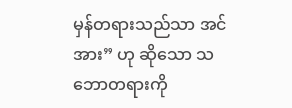မှန်တရားသည်သာ အင်အား” ဟု ဆိုသော သဘောတရားကို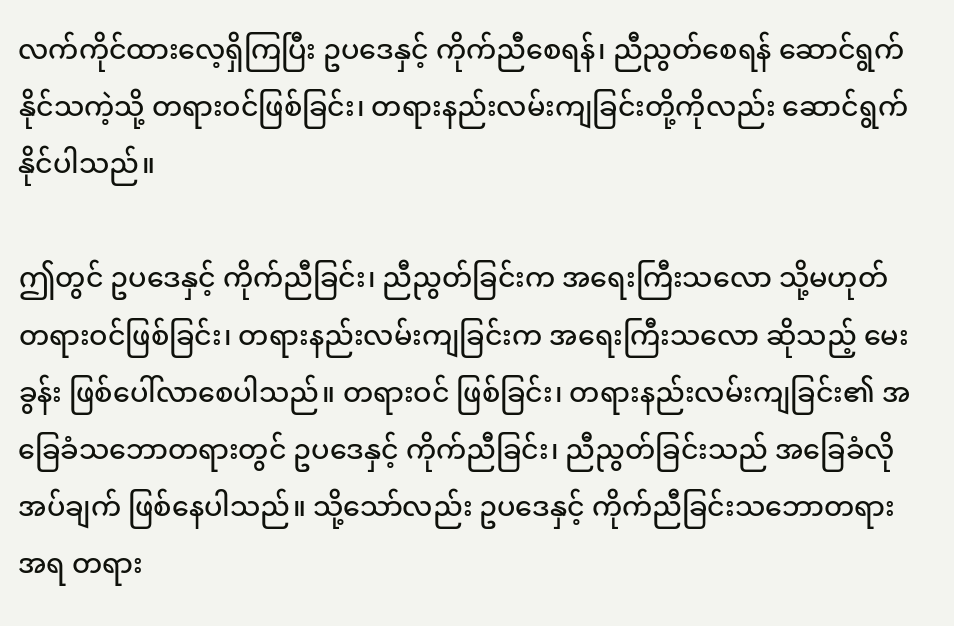လက်ကိုင်ထားလေ့ရှိကြပြီး ဥပဒေနှင့် ကိုက်ညီစေရန်၊ ညီညွတ်စေရန် ဆောင်ရွက်နိုင်သကဲ့သို့ တရားဝင်ဖြစ်ခြင်း၊ တရားနည်းလမ်းကျခြင်းတို့ကိုလည်း ဆောင်ရွက်နိုင်ပါသည်။

ဤတွင် ဥပဒေနှင့် ကိုက်ညီခြင်း၊ ညီညွတ်ခြင်းက အရေးကြီးသလော သို့မဟုတ် တရားဝင်ဖြစ်ခြင်း၊ တရားနည်းလမ်းကျခြင်းက အရေးကြီးသလော ဆိုသည့် မေးခွန်း ဖြစ်ပေါ်လာစေပါသည်။ တရားဝင် ဖြစ်ခြင်း၊ တရားနည်းလမ်းကျခြင်း၏ အခြေခံသဘောတရားတွင် ဥပဒေနှင့် ကိုက်ညီခြင်း၊ ညီညွတ်ခြင်းသည် အခြေခံလိုအပ်ချက် ဖြစ်နေပါသည်။ သို့သော်လည်း ဥပဒေနှင့် ကိုက်ညီခြင်းသဘောတရားအရ တရား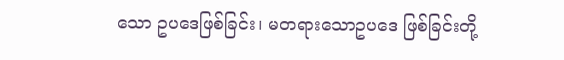သော ဥပဒေဖြစ်ခြင်း၊ မတရားသောဥပဒေ ဖြစ်ခြင်းတို့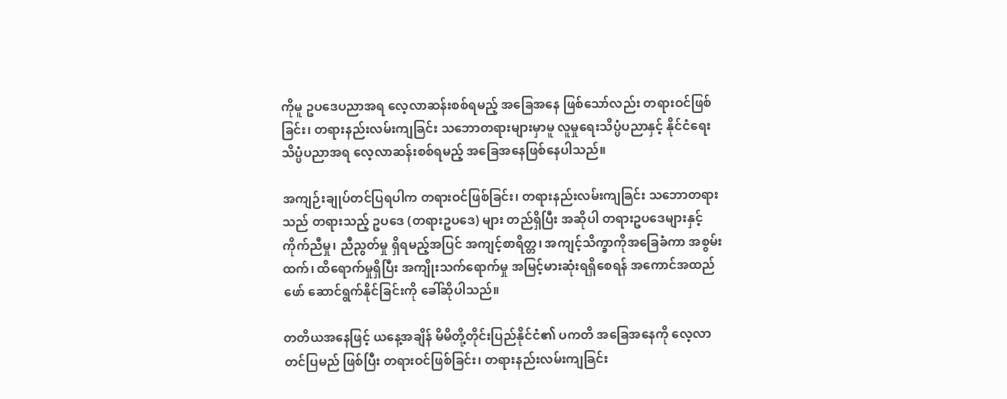ကိုမူ ဥပဒေပညာအရ လေ့လာဆန်းစစ်ရမည့် အခြေအနေ ဖြစ်သော်လည်း တရားဝင်ဖြစ်ခြင်း၊ တရားနည်းလမ်းကျခြင်း သဘောတရားများမှာမူ လူမှုရေးသိပ္ပံပညာနှင့် နိုင်ငံရေး သိပ္ပံပညာအရ လေ့လာဆန်းစစ်ရမည့် အခြေအနေဖြစ်နေပါသည်။

အကျဉ်းချုပ်တင်ပြရပါက တရားဝင်ဖြစ်ခြင်း၊ တရားနည်းလမ်းကျခြင်း သဘောတရားသည် တရားသည့် ဥပဒေ (တရားဥပဒေ) များ တည်ရှိပြီး အဆိုပါ တရားဥပဒေများနှင့် ကိုက်ညီမှု၊ ညီညွတ်မှု ရှိရမည့်အပြင် အကျင့်စာရိတ္တ၊ အကျင့်သိက္ခာကိုအခြေခံကာ အစွမ်းထက်၊ ထိရောက်မှုရှိပြီး အကျိုးသက်ရောက်မှု အမြင့်မားဆုံးရရှိစေရန် အကောင်အထည်ဖော် ဆောင်ရွက်နိုင်ခြင်းကို ခေါ်ဆိုပါသည်။

တတိယအနေဖြင့် ယနေ့အချိန် မိမိတို့တိုင်းပြည်နိုင်ငံ၏ ပကတိ အခြေအနေကို လေ့လာတင်ပြမည် ဖြစ်ပြီး တရားဝင်ဖြစ်ခြင်း၊ တရားနည်းလမ်းကျခြင်း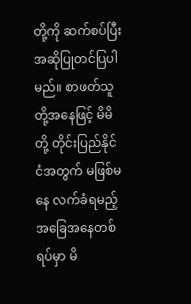တို့ကို ဆက်စပ်ပြီး အဆိုပြုတင်ပြပါမည်။ စာဖတ်သူတို့အနေဖြင့် မိမိတို့ တိုင်းပြည်နိုင်ငံအတွက် မဖြစ်မနေ လက်ခံရမည့် အခြေအနေတစ်ရပ်မှာ မိ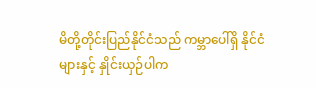မိတို့တိုင်းပြည်နိုင်ငံသည် ကမ္ဘာပေါ်ရှိ နိုင်ငံများနှင့် နှိုင်းယှဉ်ပါက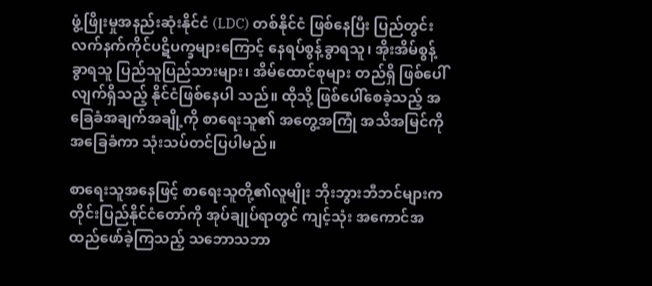ဖွံ့ဖြိုးမှုအနည်းဆုံးနိုင်ငံ (LDC) တစ်နိုင်ငံ ဖြစ်နေပြီး ပြည်တွင်း လက်နက်ကိုင်ပဋိပက္ခများကြောင့် နေရပ်စွန့်ခွာရသူ၊ အိုးအိမ်စွန့်ခွာရသူ ပြည်သူပြည်သားများ၊ အိမ်ထောင်စုများ တည်ရှိ ဖြစ်ပေါ်လျက်ရှိသည့် နိုင်ငံဖြစ်နေပါ သည်။ ထိုသို့ ဖြစ်ပေါ်စေခဲ့သည့် အခြေခံအချက်အချို့ကို စာရေးသူ၏ အတွေ့အကြုံ အသိအမြင်ကို အခြေခံကာ သုံးသပ်တင်ပြပါမည်။

စာရေးသူအနေဖြင့် စာရေးသူတို့၏လူမျိုး ဘိုးဘွားဘီဘင်များက တိုင်းပြည်နိုင်ငံတော်ကို အုပ်ချုပ်ရာတွင် ကျင့်သုံး အကောင်အထည်ဖော်ခဲ့ကြသည့် သဘောသဘာ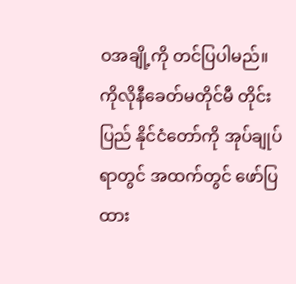ဝအချို့ကို တင်ပြပါမည်။ ကိုလိုနီခေတ်မတိုင်မီ တိုင်းပြည် နိုင်ငံတော်ကို အုပ်ချုပ်ရာတွင် အထက်တွင် ဖော်ပြထား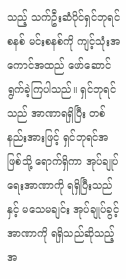သည့် သက်ဦးဆံပိုင်ရှင်ဘုရင်စနစ် မင်းစနစ်ကို ကျင့်သုံးအကောင်အထည် ဖော်ဆောင်ရွက်ခဲ့ကြပါသည်။ ရှင်ဘုရင်သည် အာဏာရရှိပြီး တစ်နည်းအားဖြင့် ရှင်ဘုရင်အဖြစ်သို့ ရောက်ရှိကာ အုပ်ချုပ်ရေးအာဏာကို ရရှိပြီးသည်နှင့် မသေမချင်း အုပ်ချုပ်ခွင့်အာဏာကို ရရှိသည်ဆိုသည့် အ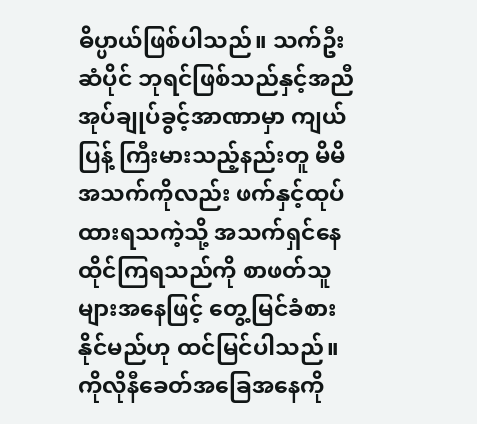ဓိပ္ပာယ်ဖြစ်ပါသည်။ သက်ဦးဆံပိုင် ဘုရင်ဖြစ်သည်နှင့်အညီ အုပ်ချုပ်ခွင့်အာဏာမှာ ကျယ်ပြန့် ကြီးမားသည့်နည်းတူ မိမိအသက်ကိုလည်း ဖက်နှင့်ထုပ်ထားရသကဲ့သို့ အသက်ရှင်နေထိုင်ကြရသည်ကို စာဖတ်သူများအနေဖြင့် တွေ့မြင်ခံစားနိုင်မည်ဟု ထင်မြင်ပါသည်။ ကိုလိုနီခေတ်အခြေအနေကို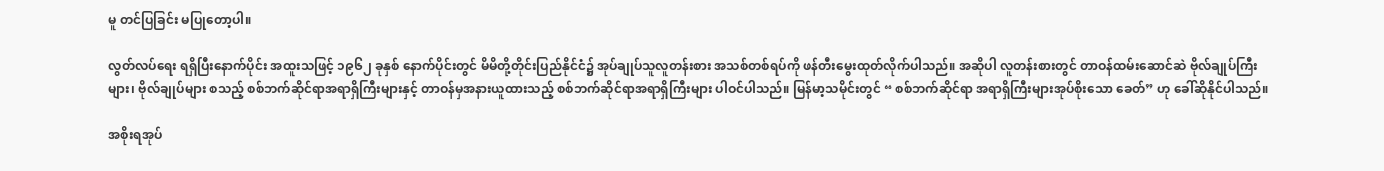မူ တင်ပြခြင်း မပြုတော့ပါ။

လွတ်လပ်ရေး ရရှိပြီးနောက်ပိုင်း အထူးသဖြင့် ၁၉၆၂ ခုနှစ် နောက်ပိုင်းတွင် မိမိတို့တိုင်းပြည်နိုင်ငံ၌ အုပ်ချုပ်သူလူတန်းစား အသစ်တစ်ရပ်ကို ဖန်တီးမွေးထုတ်လိုက်ပါသည်။ အဆိုပါ လူတန်းစားတွင် တာဝန်ထမ်းဆောင်ဆဲ ဗိုလ်ချုပ်ကြီးများ၊ ဗိုလ်ချုပ်များ စသည့် စစ်ဘက်ဆိုင်ရာအရာရှိကြီးများနှင့် တာဝန်မှအနားယူထားသည့် စစ်ဘက်ဆိုင်ရာအရာရှိကြီးများ ပါဝင်ပါသည်။ မြန်မာ့သမိုင်းတွင် “ စစ်ဘက်ဆိုင်ရာ အရာရှိကြီးများအုပ်စိုးသော ခေတ်” ဟု ခေါ်ဆိုနိုင်ပါသည်။

အစိုးရအုပ်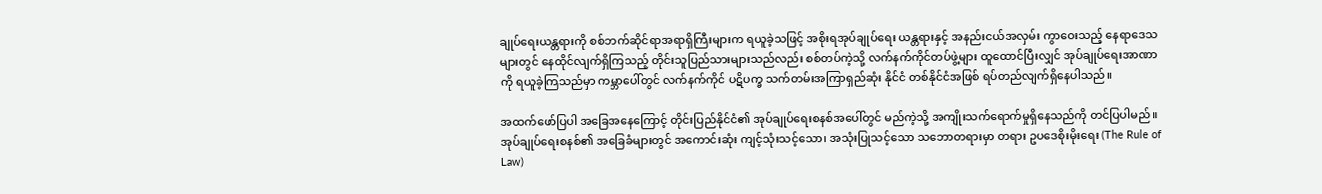ချုပ်ရေးယန္တရားကို စစ်ဘက်ဆိုင်ရာအရာရှိကြီးများက ရယူခဲ့သဖြင့် အစိုးရအုပ်ချုပ်ရေး ယန္တရားနှင့် အနည်းငယ်အလှမ်း ကွာဝေးသည့် နေရာဒေသများတွင် နေထိုင်လျက်ရှိကြသည့် တိုင်းသူပြည်သားများသည်လည်း စစ်တပ်ကဲ့သို့ လက်နက်ကိုင်တပ်ဖွဲ့များ ထူထောင်ပြီးလျှင် အုပ်ချုပ်ရေးအာဏာကို ရယူခဲ့ကြသည်မှာ ကမ္ဘာပေါ်တွင် လက်နက်ကိုင် ပဋိပက္ခ သက်တမ်းအကြာရှည်ဆုံး နိုင်ငံ တစ်နိုင်ငံအဖြစ် ရပ်တည်လျက်ရှိနေပါသည်။

အထက်ဖော်ပြပါ အခြေအနေကြောင့် တိုင်းပြည်နိုင်ငံ၏ အုပ်ချုပ်ရေးစနစ်အပေါ်တွင် မည်ကဲ့သို့ အကျိုးသက်ရောက်မှုရှိနေသည်ကို တင်ပြပါမည်။ အုပ်ချုပ်ရေးစနစ်၏ အခြေခံများတွင် အကောင်းဆုံး ကျင့်သုံးသင့်သော၊ အသုံးပြုသင့်သော သဘောတရားမှာ တရား ဥပဒေစိုးမိုးရေး (The Rule of Law)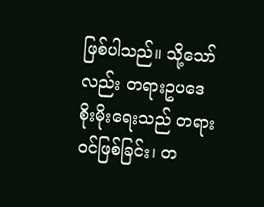ဖြစ်ပါသည်။ သို့သော်လည်း တရားဥပဒေစိုးမိုးရေးသည် တရားဝင်ဖြစ်ခြင်း၊ တ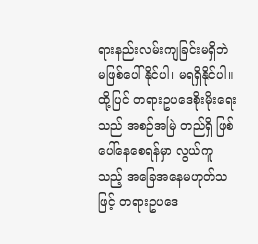ရားနည်းလမ်းကျခြင်းမရှိဘဲ မဖြစ်ပေါ်နိုင်ပါ၊ မရရှိနိုင်ပါ။ ထို့ပြင် တရားဥပဒေစိုးမိုးရေးသည် အစဉ်အမြဲ တည်ရှိ ဖြစ်ပေါ်နေစေရန်မှာ လွယ်ကူသည့် အခြေအနေမဟုတ်သဖြင့် တရားဥပဒေ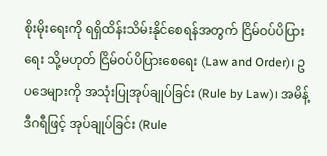စိုးမိုးရေးကို ရရှိထိန်းသိမ်းနိုင်စေရန်အတွက် ငြိမ်ဝပ်ပိပြားရေး သို့မဟုတ် ငြိမ်ဝပ်ပိပြားစေရေး (Law and Order)၊ ဥပဒေများကို အသုံးပြုအုပ်ချုပ်ခြင်း (Rule by Law)၊ အမိန့်ဒီဂရီဖြင့် အုပ်ချုပ်ခြင်း (Rule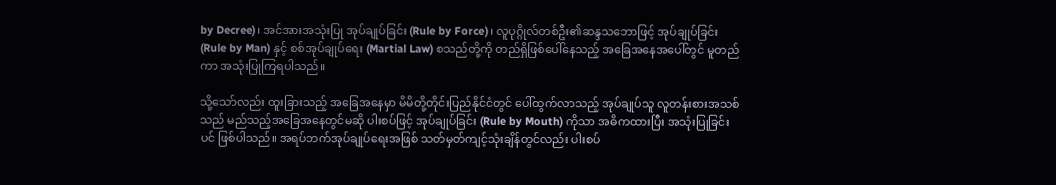by Decree)၊ အင်အားအသုံးပြု အုပ်ချုပ်ခြင်း (Rule by Force)၊ လူပုဂ္ဂိုလ်တစ်ဦး၏ဆန္ဒသဘောဖြင့် အုပ်ချုပ်ခြင်း (Rule by Man) နှင့် စစ်အုပ်ချုပ်ရေး (Martial Law) စသည်တို့ကို တည်ရှိဖြစ်ပေါ်နေသည့် အခြေအနေအပေါ်တွင် မူတည်ကာ အသုံးပြုကြရပါသည်။

သို့သော်လည်း ထူးခြားသည့် အခြေအနေမှာ မိမိတို့တိုင်းပြည်နိုင်ငံတွင် ပေါ်ထွက်လာသည့် အုပ်ချုပ်သူ လူတန်းစားအသစ်သည် မည်သည့်အခြေအနေတွင်မဆို ပါးစပ်ဖြင့် အုပ်ချုပ်ခြင်း (Rule by Mouth) ကိုသာ အဓိကထားပြီး အသုံးပြုခြင်းပင် ဖြစ်ပါသည်။ အရပ်ဘက်အုပ်ချုပ်ရေးအဖြစ် သတ်မှတ်ကျင့်သုံးချိန်တွင်လည်း ပါးစပ်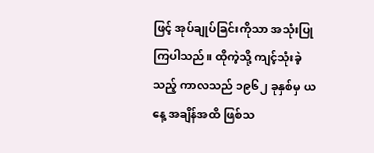ဖြင့် အုပ်ချုပ်ခြင်းကိုသာ အသုံးပြုကြပါသည်။ ထိုကဲ့သို့ ကျင့်သုံးခဲ့သည့် ကာလသည် ၁၉၆၂ ခုနှစ်မှ ယနေ့ အချိန်အထိ ဖြစ်သ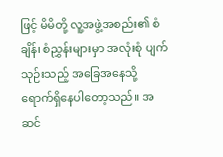ဖြင့် မိမိတို့ လူ့အဖွဲ့အစည်း၏ စံချိန်၊ စံညွှန်းများမှာ အလုံးစုံ ပျက်သုဉ်းသည့် အခြေအနေသို့ ရောက်ရှိနေပါတော့သည်။ အဆင်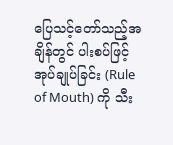ပြေသင့်တော်သည့်အချိန်တွင် ပါးစပ်ဖြင့် အုပ်ချုပ်ခြင်း (Rule of Mouth) ကို သီး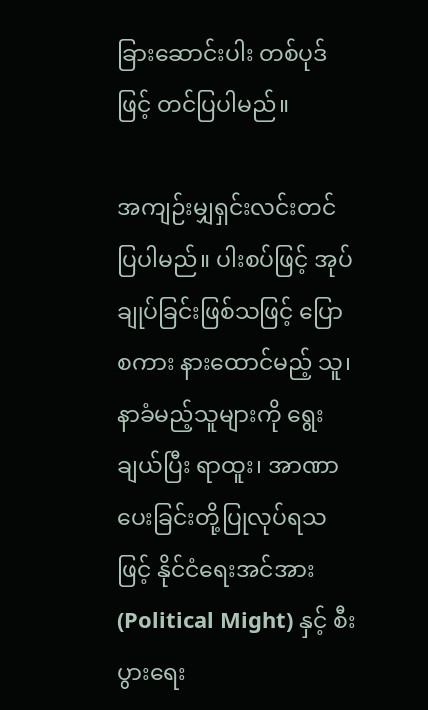ခြားဆောင်းပါး တစ်ပုဒ်ဖြင့် တင်ပြပါမည်။

အကျဉ်းမျှရှင်းလင်းတင်ပြပါမည်။ ပါးစပ်ဖြင့် အုပ်ချုပ်ခြင်းဖြစ်သဖြင့် ပြောစကား နားထောင်မည့် သူ၊ နာခံမည့်သူများကို ရွေးချယ်ပြီး ရာထူး၊ အာဏာပေးခြင်းတို့ပြုလုပ်ရသဖြင့် နိုင်ငံရေးအင်အား (Political Might) နှင့် စီးပွားရေး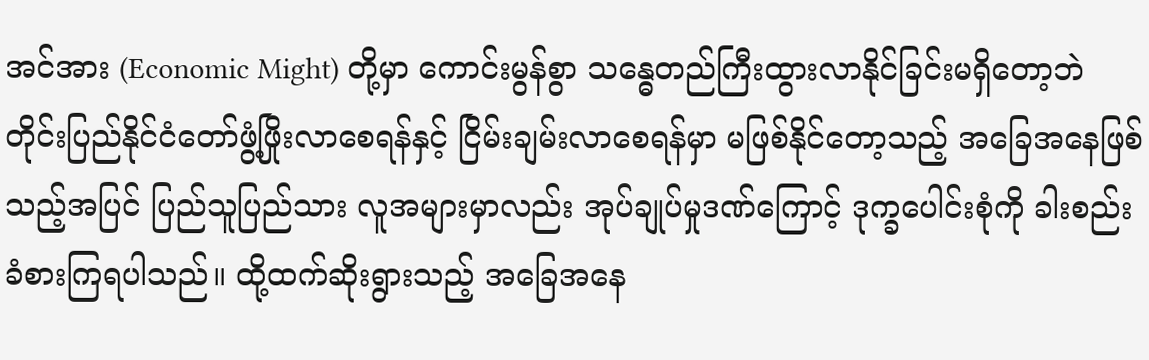အင်အား (Economic Might) တို့မှာ ကောင်းမွန်စွာ သန္ဓေတည်ကြီးထွားလာနိုင်ခြင်းမရှိတော့ဘဲ တိုင်းပြည်နိုင်ငံတော်ဖွံ့ဖြိုးလာစေရန်နှင့် ငြိမ်းချမ်းလာစေရန်မှာ မဖြစ်နိုင်တော့သည့် အခြေအနေဖြစ်သည့်အပြင် ပြည်သူပြည်သား လူအများမှာလည်း အုပ်ချုပ်မှုဒဏ်ကြောင့် ဒုက္ခပေါင်းစုံကို ခါးစည်းခံစားကြရပါသည်။ ထို့ထက်ဆိုးရွားသည့် အခြေအနေ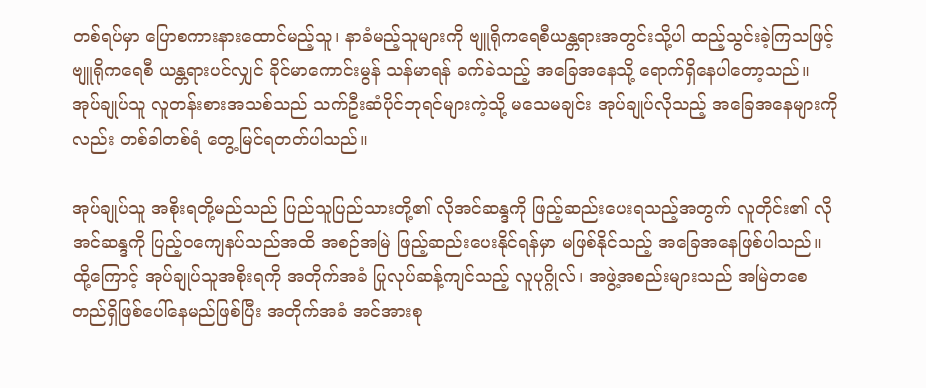တစ်ရပ်မှာ ပြောစကားနားထောင်မည့်သူ၊ နာခံမည့်သူများကို ဗျူရိုကရေစီယန္တရားအတွင်းသို့ပါ ထည့်သွင်းခဲ့ကြသဖြင့် ဗျူရိုကရေစီ ယန္တရားပင်လျှင် ခိုင်မာကောင်းမွန် သန်မာရန် ခက်ခဲသည့် အခြေအနေသို့ ရောက်ရှိနေပါတော့သည်။ အုပ်ချုပ်သူ လူတန်းစားအသစ်သည် သက်ဦးဆံပိုင်ဘုရင်များကဲ့သို့ မသေမချင်း အုပ်ချုပ်လိုသည့် အခြေအနေများကိုလည်း တစ်ခါတစ်ရံ တွေ့မြင်ရတတ်ပါသည်။

အုပ်ချုပ်သူ အစိုးရတို့မည်သည် ပြည်သူပြည်သားတို့၏ လိုအင်ဆန္ဒကို ဖြည့်ဆည်းပေးရသည့်အတွက် လူတိုင်း၏ လိုအင်ဆန္ဒကို ပြည့်ဝကျေနပ်သည်အထိ အစဉ်အမြဲ ဖြည့်ဆည်းပေးနိုင်ရန်မှာ မဖြစ်နိုင်သည့် အခြေအနေဖြစ်ပါသည်။ ထို့ကြောင့် အုပ်ချုပ်သူအစိုးရကို အတိုက်အခံ ပြုလုပ်ဆန့်ကျင်သည့် လူပုဂ္ဂိုလ်၊ အဖွဲ့အစည်းများသည် အမြဲတစေ တည်ရှိဖြစ်ပေါ်နေမည်ဖြစ်ပြီး အတိုက်အခံ အင်အားစု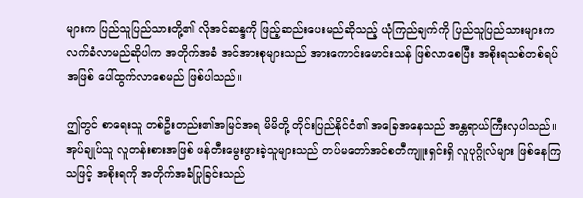များက ပြည်သူပြည်သားတို့၏ လိုအင်ဆန္ဒကို ဖြည့်ဆည်းပေးမည်ဆိုသည့် ယုံကြည်ချက်ကို ပြည်သူပြည်သားများက လက်ခံလာမည်ဆိုပါက အတိုက်အခံ အင်အားစုများသည် အားကောင်းမောင်းသန် ဖြစ်လာစေပြီး အစိုးရသစ်တစ်ရပ်အဖြစ် ပေါ်ထွက်လာစေမည် ဖြစ်ပါသည်။

ဤတွင် စာရေးသူ တစ်ဦးတည်း၏အမြင်အရ မိမိတို့ တိုင်းပြည်နိုင်ငံ၏ အခြေအနေသည် အန္တရာယ်ကြီးလှပါသည်။ အုပ်ချုပ်သူ လူတန်းစားအဖြစ် ဖန်တီးမွေးဖွားခဲ့သူများသည် တပ်မတော်အင်စတီကျူးရှင်းရှိ လူပုဂ္ဂိုလ်များ ဖြစ်နေကြသဖြင့် အစိုးရကို အတိုက်အခံပြုခြင်းသည်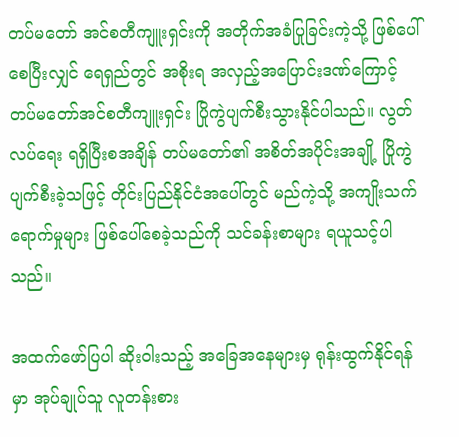တပ်မတော် အင်စတီကျူးရှင်းကို အတိုက်အခံပြုခြင်းကဲ့သို့ ဖြစ်ပေါ်စေပြီးလျှင် ရေရှည်တွင် အစိုးရ အလှည့်အပြောင်းဒဏ်ကြောင့် တပ်မတော်အင်စတီကျူးရှင်း ပြိုကွဲပျက်စီးသွားနိုင်ပါသည်။ လွတ်လပ်ရေး ရရှိပြီးစအချိန် တပ်မတော်၏ အစိတ်အပိုင်းအချို့ ပြိုကွဲပျက်စီးခဲ့သဖြင့် တိုင်းပြည်နိုင်ငံအပေါ်တွင် မည်ကဲ့သို့ အကျိုးသက်ရောက်မှုများ ဖြစ်ပေါ်စေခဲ့သည်ကို သင်ခန်းစာများ ရယူသင့်ပါသည်။

အထက်ဖော်ပြပါ ဆိုးဝါးသည့် အခြေအနေများမှ ရုန်းထွက်နိုင်ရန်မှာ အုပ်ချုပ်သူ လူတန်းစား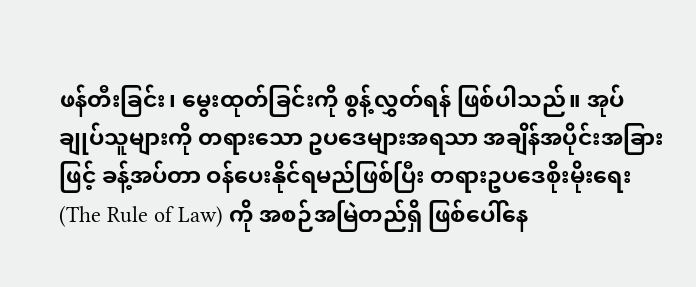ဖန်တီးခြင်း၊ မွေးထုတ်ခြင်းကို စွန့်လွှတ်ရန် ဖြစ်ပါသည်။ အုပ်ချုပ်သူများကို တရားသော ဥပဒေများအရသာ အချိန်အပိုင်းအခြားဖြင့် ခန့်အပ်တာ ဝန်ပေးနိုင်ရမည်ဖြစ်ပြီး တရားဥပဒေစိုးမိုးရေး (The Rule of Law) ကို အစဉ်အမြဲတည်ရှိ ဖြစ်ပေါ်နေ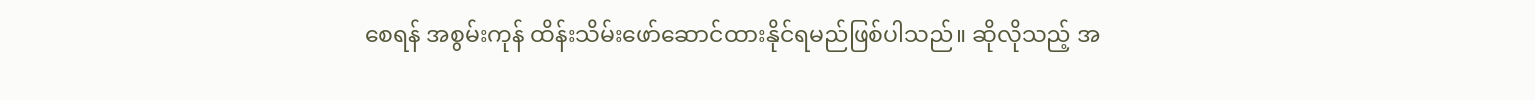စေရန် အစွမ်းကုန် ထိန်းသိမ်းဖော်ဆောင်ထားနိုင်ရမည်ဖြစ်ပါသည်။ ဆိုလိုသည့် အ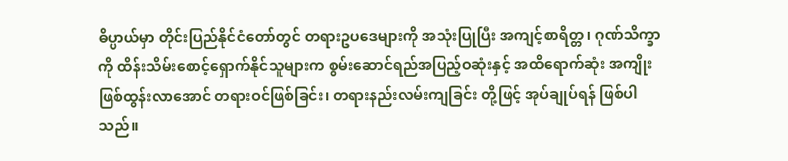ဓိပ္ပာယ်မှာ တိုင်းပြည်နိုင်ငံတော်တွင် တရားဥပဒေများကို အသုံးပြုပြီး အကျင့်စာရိတ္တ၊ ဂုဏ်သိက္ခာကို ထိန်းသိမ်းစောင့်ရှောက်နိုင်သူများက စွမ်းဆောင်ရည်အပြည့်ဝဆုံးနှင့် အထိရောက်ဆုံး အကျိုးဖြစ်ထွန်းလာအောင် တရားဝင်ဖြစ်ခြင်း၊ တရားနည်းလမ်းကျခြင်း တို့ဖြင့် အုပ်ချုပ်ရန် ဖြစ်ပါသည်။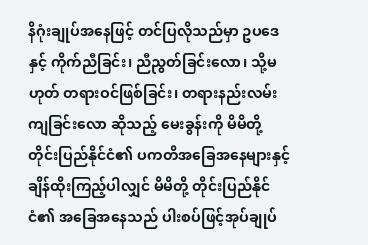နိဂုံးချုပ်အနေဖြင့် တင်ပြလိုသည်မှာ ဥပဒေနှင့် ကိုက်ညီခြင်း၊ ညီညွတ်ခြင်းလော၊ သို့မဟုတ် တရားဝင်ဖြစ်ခြင်း၊ တရားနည်းလမ်းကျခြင်းလော ဆိုသည့် မေးခွန်းကို မိမိတို့ တိုင်းပြည်နိုင်ငံ၏ ပကတိအခြေအနေများနှင့် ချိန်ထိုးကြည့်ပါလျှင် မိမိတို့ တိုင်းပြည်နိုင်ငံ၏ အခြေအနေသည် ပါးစပ်ဖြင့်အုပ်ချုပ်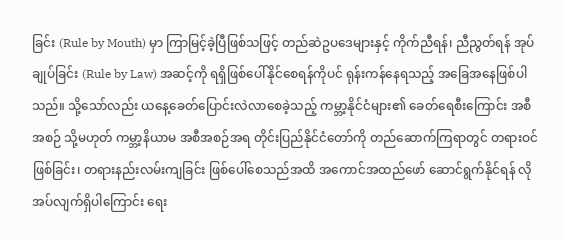ခြင်း (Rule by Mouth) မှာ ကြာမြင့်ခဲ့ပြီဖြစ်သဖြင့် တည်ဆဲဥပဒေများနှင့် ကိုက်ညီရန်၊ ညီညွတ်ရန် အုပ်ချုပ်ခြင်း (Rule by Law) အဆင့်ကို ရရှိဖြစ်ပေါ်နိုင်စေရန်ကိုပင် ရုန်းကန်နေရသည့် အခြေအနေဖြစ်ပါသည်။ သို့သော်လည်း ယနေ့ခေတ်ပြောင်းလဲလာစေခဲ့သည့် ကမ္ဘာ့နိုင်ငံများ၏ ခေတ်ရေစီးကြောင်း အစီအစဉ် သို့မဟုတ် ကမ္ဘာ့နိယာမ အစီအစဉ်အရ တိုင်းပြည်နိုင်ငံတော်ကို တည်ဆောက်ကြရာတွင် တရားဝင်ဖြစ်ခြင်း၊ တရားနည်းလမ်းကျခြင်း ဖြစ်ပေါ်စေသည်အထိ အကောင်အထည်ဖော် ဆောင်ရွက်နိုင်ရန် လိုအပ်လျက်ရှိပါကြောင်း ရေး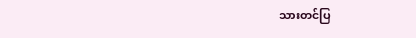သားတင်ပြ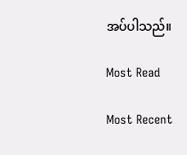အပ်ပါသည်။

Most Read

Most Recent